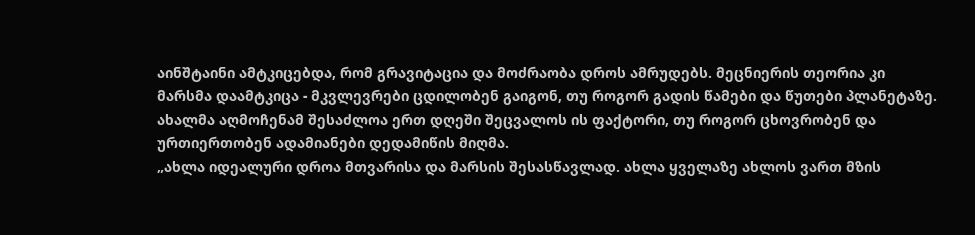აინშტაინი ამტკიცებდა, რომ გრავიტაცია და მოძრაობა დროს ამრუდებს. მეცნიერის თეორია კი მარსმა დაამტკიცა - მკვლევრები ცდილობენ გაიგონ, თუ როგორ გადის წამები და წუთები პლანეტაზე.
ახალმა აღმოჩენამ შესაძლოა ერთ დღეში შეცვალოს ის ფაქტორი, თუ როგორ ცხოვრობენ და ურთიერთობენ ადამიანები დედამიწის მიღმა.
„ახლა იდეალური დროა მთვარისა და მარსის შესასწავლად. ახლა ყველაზე ახლოს ვართ მზის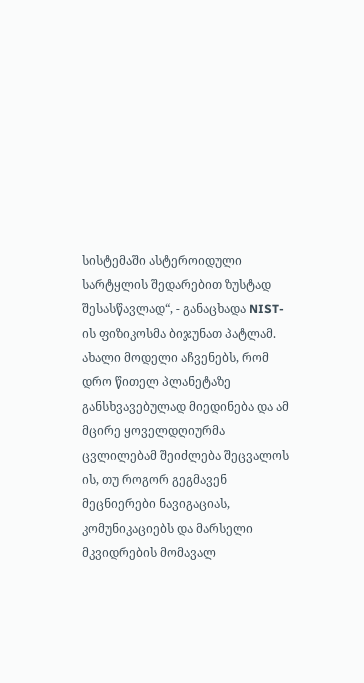სისტემაში ასტეროიდული სარტყლის შედარებით ზუსტად შესასწავლად“, - განაცხადა NIST-ის ფიზიკოსმა ბიჯუნათ პატლამ.
ახალი მოდელი აჩვენებს, რომ დრო წითელ პლანეტაზე განსხვავებულად მიედინება და ამ მცირე ყოველდღიურმა ცვლილებამ შეიძლება შეცვალოს ის, თუ როგორ გეგმავენ მეცნიერები ნავიგაციას, კომუნიკაციებს და მარსელი მკვიდრების მომავალ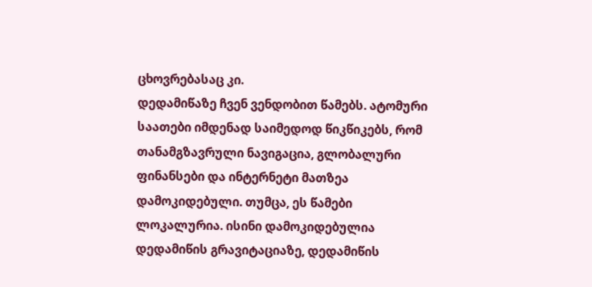ცხოვრებასაც კი.
დედამიწაზე ჩვენ ვენდობით წამებს. ატომური საათები იმდენად საიმედოდ წიკწიკებს, რომ თანამგზავრული ნავიგაცია, გლობალური ფინანსები და ინტერნეტი მათზეა დამოკიდებული. თუმცა, ეს წამები ლოკალურია. ისინი დამოკიდებულია დედამიწის გრავიტაციაზე, დედამიწის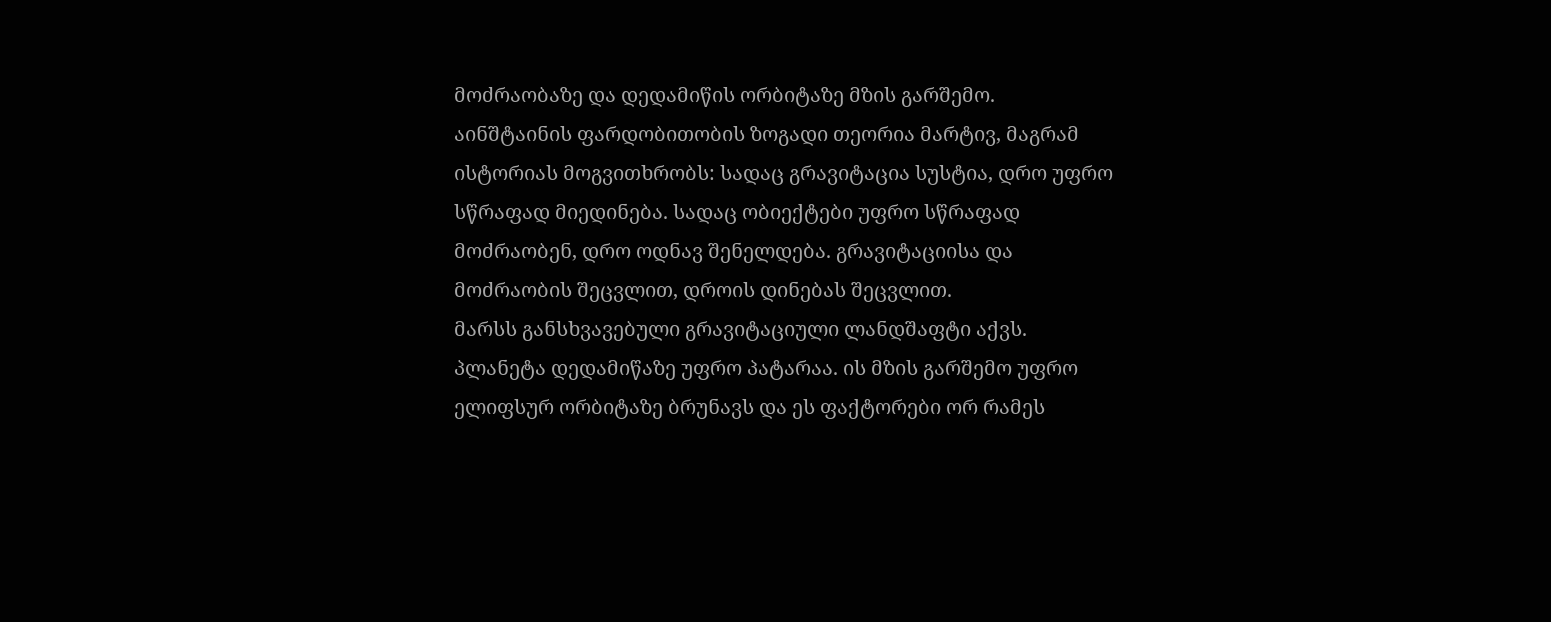მოძრაობაზე და დედამიწის ორბიტაზე მზის გარშემო.
აინშტაინის ფარდობითობის ზოგადი თეორია მარტივ, მაგრამ ისტორიას მოგვითხრობს: სადაც გრავიტაცია სუსტია, დრო უფრო სწრაფად მიედინება. სადაც ობიექტები უფრო სწრაფად მოძრაობენ, დრო ოდნავ შენელდება. გრავიტაციისა და მოძრაობის შეცვლით, დროის დინებას შეცვლით.
მარსს განსხვავებული გრავიტაციული ლანდშაფტი აქვს. პლანეტა დედამიწაზე უფრო პატარაა. ის მზის გარშემო უფრო ელიფსურ ორბიტაზე ბრუნავს და ეს ფაქტორები ორ რამეს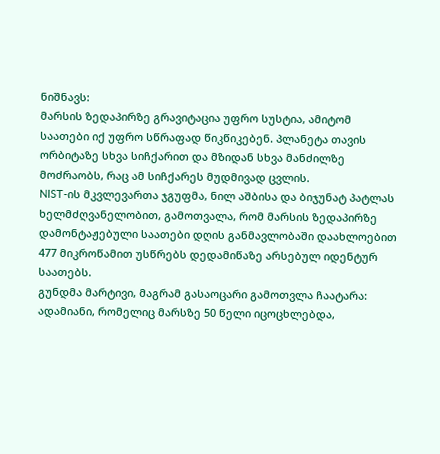ნიშნავს:
მარსის ზედაპირზე გრავიტაცია უფრო სუსტია, ამიტომ საათები იქ უფრო სწრაფად წიკწიკებენ. პლანეტა თავის ორბიტაზე სხვა სიჩქარით და მზიდან სხვა მანძილზე მოძრაობს, რაც ამ სიჩქარეს მუდმივად ცვლის.
NIST-ის მკვლევართა ჯგუფმა, ნილ აშბისა და ბიჯუნატ პატლას ხელმძღვანელობით, გამოთვალა, რომ მარსის ზედაპირზე დამონტაჟებული საათები დღის განმავლობაში დაახლოებით 477 მიკროწამით უსწრებს დედამიწაზე არსებულ იდენტურ საათებს.
გუნდმა მარტივი, მაგრამ გასაოცარი გამოთვლა ჩაატარა: ადამიანი, რომელიც მარსზე 50 წელი იცოცხლებდა,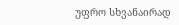უფრო სხვანაირად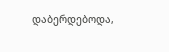დაბერდებოდა,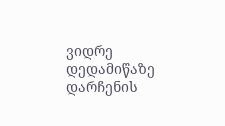ვიდრე დედამიწაზე დარჩენის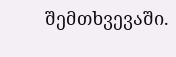შემთხვევაში.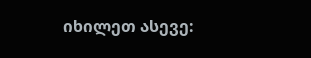იხილეთ ასევე: